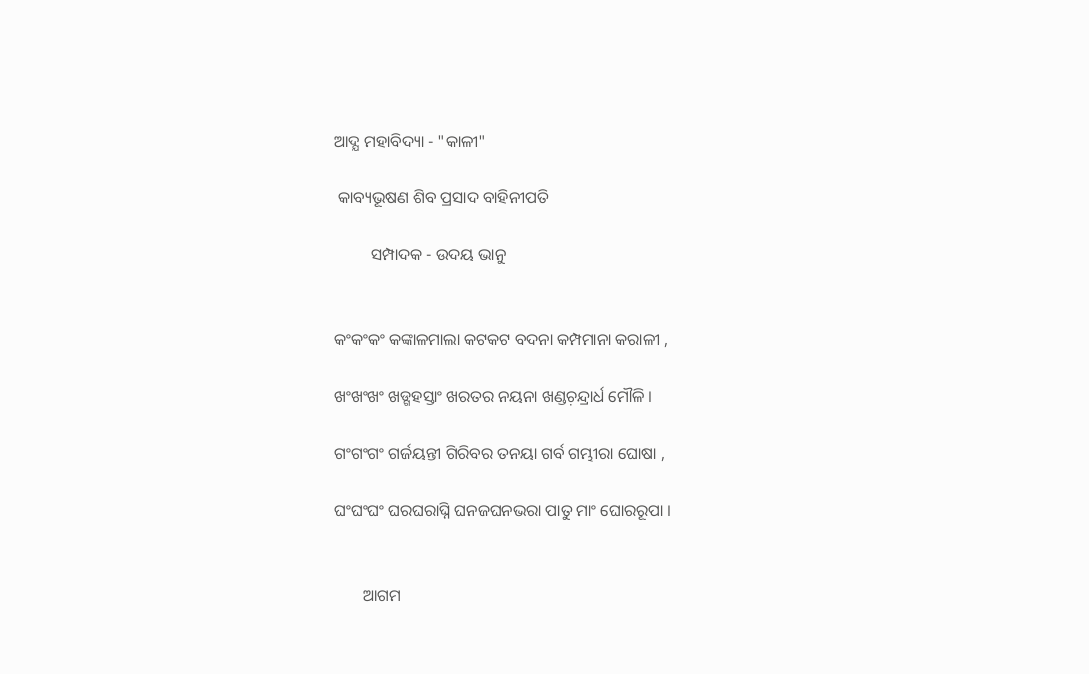ଆଦ୍ଯ ମହାବିଦ୍ୟା - "କାଳୀ"

 କାବ୍ୟଭୂଷଣ ଶିବ ପ୍ରସାଦ ବାହିନୀପତି

         ସମ୍ପାଦକ - ଉଦୟ ଭାନୁ


କଂକଂକଂ କଙ୍କାଳମାଲା କଟକଟ ବଦନା କମ୍ପମାନା କରାଳୀ ,

ଖଂଖଂଖଂ ଖଡ୍ଗହସ୍ତାଂ ଖରତର ନୟନା ଖଣ୍ଡଚ଼ନ୍ଦ୍ରାର୍ଧ ମୌଳି ।

ଗଂଗଂଗଂ ଗର୍ଜୟନ୍ତୀ ଗିରିବର ତନୟା ଗର୍ବ ଗମ୍ଭୀରା ଘୋଷା ,

ଘଂଘଂଘଂ ଘରଘରାଘ୍ନି ଘନଜଘନଭରା ପାତୁ ମାଂ ଘୋରରୂପା ।


       ଆଗମ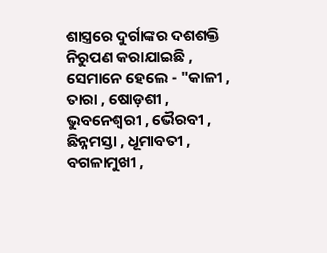ଶାସ୍ତ୍ରରେ ଦୁର୍ଗାଙ୍କର ଦଶଶକ୍ତି ନିରୁପଣ କରାଯାଇଛି , ସେମାନେ ହେଲେ - "କାଳୀ , ତାରା , ଷୋଡ଼ଶୀ , ଭୁବନେଶ୍ବରୀ , ଭୈରବୀ , ଛିନ୍ନମସ୍ତା , ଧୂମାବତୀ , ବଗଳାମୁଖୀ ,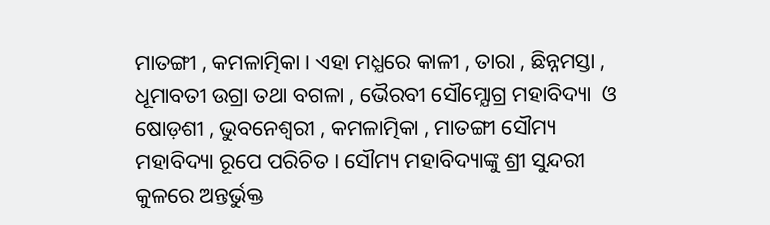ମାତଙ୍ଗୀ , କମଳାତ୍ମିକା । ଏହା ମଧ୍ଯରେ କାଳୀ , ତାରା , ଛିନ୍ନମସ୍ତା , ଧୂମାବତୀ ଉଗ୍ରା ତଥା ବଗଳା , ଭୈରବୀ ସୌମ୍ଯୋଗ୍ର ମହାବିଦ୍ୟା  ଓ ଷୋଡ଼ଶୀ , ଭୁବନେଶ୍ବରୀ , କମଳାତ୍ମିକା , ମାତଙ୍ଗୀ ସୌମ୍ୟ ମହାବିଦ୍ୟା ରୂପେ ପରିଚିତ । ସୌମ୍ୟ ମହାବିଦ୍ୟାଙ୍କୁ ଶ୍ରୀ ସୁନ୍ଦରୀ କୁଳରେ ଅନ୍ତର୍ଭୁକ୍ତ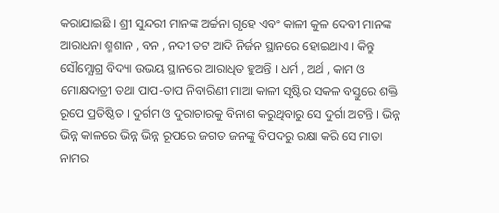କରାଯାଇଛି । ଶ୍ରୀ ସୁନ୍ଦରୀ ମାନଙ୍କ ଅର୍ଚ୍ଚନା ଗୃହେ ଏବଂ କାଳୀ କୁଳ ଦେବୀ ମାନଙ୍କ ଆରାଧନା ଶ୍ମଶାନ , ବନ , ନଦୀ ତଟ ଆଦି ନିର୍ଜନ ସ୍ଥାନରେ ହୋଇଥାଏ । କିନ୍ତୁ ସୌମ୍ଯୋଗ୍ର ବିଦ୍ୟା ଉଭୟ ସ୍ଥାନରେ ଆରାଧିତ ହୁଅନ୍ତି । ଧର୍ମ , ଅର୍ଥ , କାମ ଓ ମୋକ୍ଷଦାତ୍ରୀ ତଥା ପାପ-ତାପ ନିବାରିଣୀ ମାଆ କାଳୀ ସୃଷ୍ଟିର ସକଳ ବସ୍ତୁରେ ଶକ୍ତି ରୂପେ ପ୍ରତିଷ୍ଠିତ । ଦୁର୍ଗମ ଓ ଦୁରାଚାରକୁ ବିନାଶ କରୁଥିବାରୁ ସେ ଦୁର୍ଗା ଅଟନ୍ତି । ଭିନ୍ନ ଭିନ୍ନ କାଳରେ ଭିନ୍ନ ଭିନ୍ନ ରୂପରେ ଜଗତ ଜନଙ୍କୁ ବିପଦରୁ ରକ୍ଷା କରି ସେ ମାତା ନାମର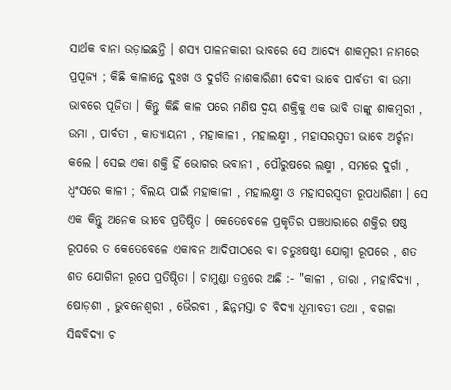ସାର୍ଥକ ବାନା ଉଡ଼ାଇଛନ୍ତି । ଶସ୍ଯ ପାଳନକାରୀ ଭାବରେ ସେ ଆଦ୍ଯେ ଶାକମ୍ବରୀ ନାମରେ ପ୍ରପୂଜ୍ଯ ; କିଛି କାଳାନ୍ତେ ଦୁଃଖ ଓ ଦୁର୍ଗତି ନାଶକାରିଣୀ ଦେବୀ ଭାବେ ପାର୍ବତୀ ବା ଉମା ଭାବରେ ପୂଜିତା । କିନ୍ତୁ କିଛି କାଳ ପରେ ମଣିଷ ଦ୍ବୟ ଶକ୍ତିକୁ ଏକ ଭାବି ତାଙ୍କୁ ଶାକମ୍ବରୀ , ଉମା , ପାର୍ବତୀ , କାତ୍ଯାୟନୀ , ମହାକାଳୀ , ମହାଲକ୍ଷ୍ମୀ , ମହାସରସ୍ୱତୀ ଭାବେ ଅର୍ଚ୍ଚନା କଲେ । ସେଇ ଏକା ଶକ୍ତି ହିଁ ଭୋଗର ଭବାନୀ , ପୌରୁଷରେ ଲକ୍ଷ୍ମୀ , ସମରେ ଦୁର୍ଗା , ଧ୍ବଂସରେ କାଳୀ ; ବିଲୟ ପାଇଁ ମହାକାଳୀ , ମହାଲକ୍ଷ୍ମୀ ଓ ମହାସରସ୍ୱତୀ ରୂପଧାରିଣୀ । ସେ ଏକ କିନ୍ତୁ ଅନେକ ଭୀବେ ପ୍ରତିଷ୍ଠିତ । କେତେବେଳେ ପ୍ରକୃତିର ପଞ୍ଚଧାରାରେ ଶକ୍ତିର ଷଷ୍ଠ ରୂପରେ ତ କେତେବେଳେ ଏକାବନ ଆଦିପୀଠରେ ବା ଚତୁଃଷଷ୍ଠୀ ଯୋଗ୍ନୀ ରୂପରେ , ଶତ ଶତ ଯୋଗିନୀ ରୂପେ ପ୍ରତିଷ୍ଠିତା । ଚାମୁଣ୍ଡା ତନ୍ତ୍ରରେ ଅଛି :- "କାଳୀ , ତାରା , ମହାବିଦ୍ୟା , ଷୋଡ଼ଶୀ , ଭୁବନେଶ୍ବରୀ , ଭୈରବୀ , ଛିନ୍ନମସ୍ତା ଚ ବିଦ୍ଯା ଧୂମାବତୀ ତଥା , ବଗଳା  ସିଦ୍ଧବିଦ୍ଯା ଚ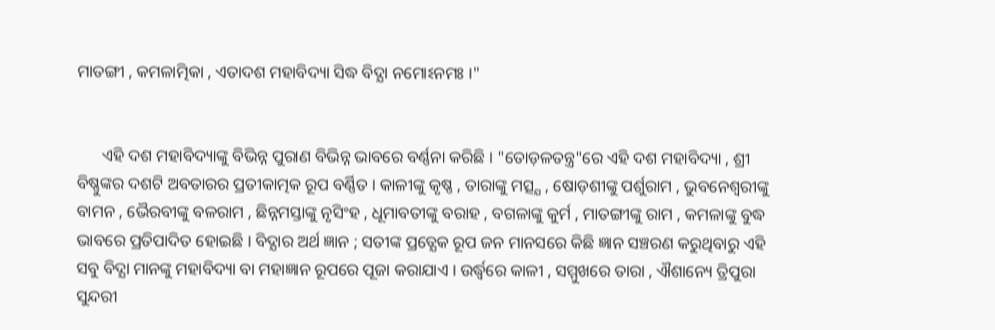ମାତଙ୍ଗୀ , କମଳାତ୍ମିକା , ଏତାଦଶ ମହାବିଦ୍ୟା ସିଦ୍ଧ ବିଦ୍ଯା ନମୋଽନମଃ ।"


      ଏହି ଦଶ ମହାବିଦ୍ୟାଙ୍କୁ ବିଭିନ୍ନ ପୁରାଣ ବିଭିନ୍ନ ଭାବରେ ବର୍ଣ୍ଣନା କରିଛି । "ତୋଡ଼ଳତନ୍ତ୍ର"ରେ ଏହି ଦଶ ମହାବିଦ୍ୟା , ଶ୍ରୀ ବିଷ୍ଣୁଙ୍କର ଦଶଟି ଅବତାରର ପ୍ରତୀକାତ୍ମକ ରୂପ ବର୍ଣ୍ଣିତ । କାଳୀଙ୍କୁ କୃଷ୍ଣ , ତାରାଙ୍କୁ ମତ୍ସ୍ଯ , ଷୋଡ଼ଶୀଙ୍କୁ ପର୍ଶୁରାମ , ଭୁବନେଶ୍ୱରୀଙ୍କୁ ବାମନ , ଭୈରବୀଙ୍କୁ ବଳରାମ , ଛିନ୍ନମସ୍ତାଙ୍କୁ ନୃସିଂହ , ଧୂମାବତୀଙ୍କୁ ବରାହ , ବଗଳାଙ୍କୁ କୁର୍ମ , ମାତଙ୍ଗୀଙ୍କୁ ରାମ , କମଳାଙ୍କୁ ବୁଦ୍ଧ ଭାବରେ ପ୍ରତିପାଦିତ ହୋଇଛି । ବିଦ୍ଯାର ଅର୍ଥ ଜ୍ଞାନ ; ସତୀଙ୍କ ପ୍ରତ୍ଯେକ ରୂପ ଜନ ମାନସରେ କିଛି ଜ୍ଞାନ ସଞ୍ଚରଣ କରୁଥିବାରୁ ଏହି ସବୁ ବିଦ୍ଯା ମାନଙ୍କୁ ମହାବିଦ୍ୟା ବା ମହାଜ୍ଞାନ ରୂପରେ ପୂଜା କରାଯାଏ । ଉର୍ଦ୍ଧ୍ବରେ କାଳୀ , ସମ୍ମୁଖରେ ତାରା , ଐଶାନ୍ୟେ ତ୍ରିପୁରା ସୁନ୍ଦରୀ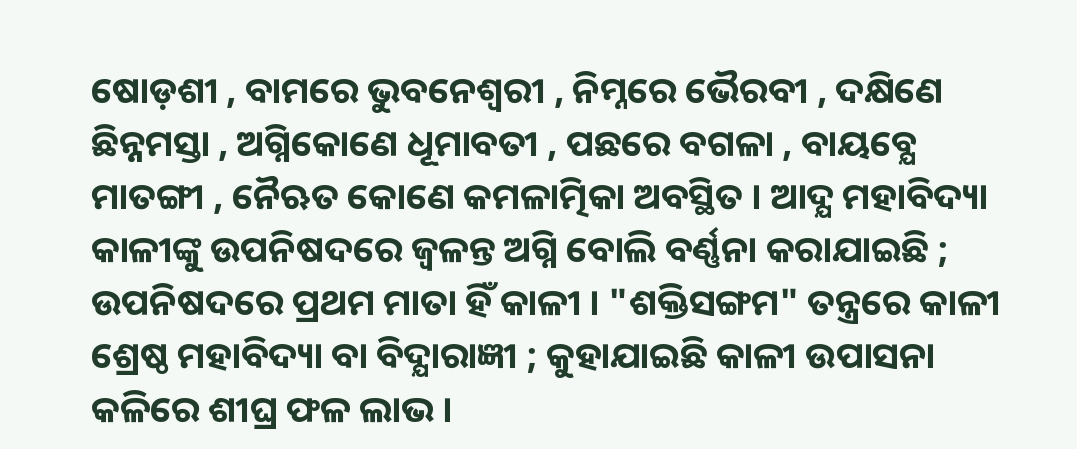ଷୋଡ଼ଶୀ , ବାମରେ ଭୁବନେଶ୍ୱରୀ , ନିମ୍ନରେ ଭୈରବୀ , ଦକ୍ଷିଣେ ଛିନ୍ନମସ୍ତା , ଅଗ୍ନିକୋଣେ ଧୂମାବତୀ , ପଛରେ ବଗଳା , ବାୟବ୍ଯେ ମାତଙ୍ଗୀ , ନୈଋତ କୋଣେ କମଳାତ୍ମିକା ଅବସ୍ଥିତ । ଆଦ୍ଯ ମହାବିଦ୍ୟା କାଳୀଙ୍କୁ ଉପନିଷଦରେ ଜ୍ବଳନ୍ତ ଅଗ୍ନି ବୋଲି ବର୍ଣ୍ଣନା କରାଯାଇଛି ; ଉପନିଷଦରେ ପ୍ରଥମ ମାତା ହିଁ କାଳୀ । "ଶକ୍ତିସଙ୍ଗମ" ତନ୍ତ୍ରରେ କାଳୀ ଶ୍ରେଷ୍ଠ ମହାବିଦ୍ୟା ବା ବିଦ୍ଯାରାଜ୍ଞୀ ; କୁହାଯାଇଛି କାଳୀ ଉପାସନା କଳିରେ ଶୀଘ୍ର ଫଳ ଲାଭ ।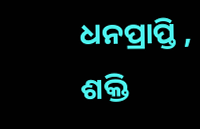ଧନପ୍ରାପ୍ତି , ଶକ୍ତି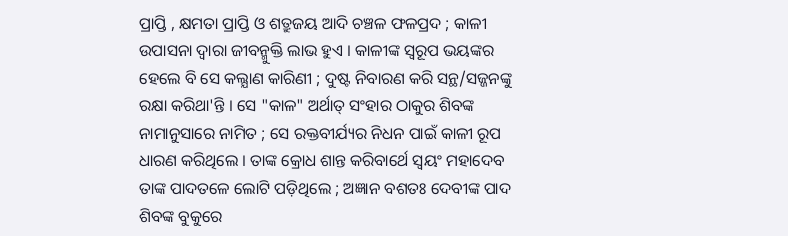ପ୍ରାପ୍ତି , କ୍ଷମତା ପ୍ରାପ୍ତି ଓ ଶତ୍ରୁଜୟ ଆଦି ଚଞ୍ଚଳ ଫଳପ୍ରଦ ; କାଳୀ ଉପାସନା ଦ୍ବାରା ଜୀବନ୍ମୁକ୍ତି ଲାଭ ହୁଏ । କାଳୀଙ୍କ ସ୍ବରୂପ ଭୟଙ୍କର ହେଲେ ବି ସେ କଲ୍ଯାଣ କାରିଣୀ ; ଦୁଷ୍ଟ ନିବାରଣ କରି ସନ୍ଥ/ସଜ୍ଜନଙ୍କୁ ରକ୍ଷା କରିଥା'ନ୍ତି । ସେ "କାଳ" ଅର୍ଥାତ୍ ସଂହାର ଠାକୁର ଶିବଙ୍କ ନାମାନୁସାରେ ନାମିତ ; ସେ ରକ୍ତବୀର୍ଯ୍ୟର ନିଧନ ପାଇଁ କାଳୀ ରୂପ ଧାରଣ କରିଥିଲେ । ତାଙ୍କ କ୍ରୋଧ ଶାନ୍ତ କରିବାର୍ଥେ ସ୍ବୟଂ ମହାଦେବ ତାଙ୍କ ପାଦତଳେ ଲୋଟି ପଡ଼ିଥିଲେ ; ଅଜ୍ଞାନ ବଶତଃ ଦେବୀଙ୍କ ପାଦ ଶିବଙ୍କ ବୁକୁରେ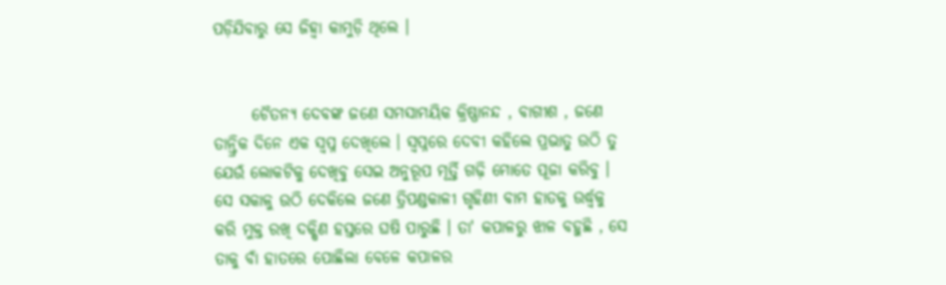ପଡ଼ିଯିବାରୁ ସେ ଜିହ୍ୱା କାମୁଡ଼ି ଥିଲେ ।


      ଚୈତନ୍ଯ ଦେବଙ୍କ ଜଣେ ସମସାମୟିକ କ୍ରିଷ୍ଣାନନ୍ଦ , ବାଗୀଶ , ଜଣେ ତାନ୍ତ୍ରିକ ଦିନେ ଏକ ସ୍ବପ୍ନ ଦେଖିଲେ । ସ୍ବପ୍ନରେ ଦେବୀ କହିଲେ ପ୍ରଭାତୁ ଉଠି ତୁ ଯେଉଁ ଲୋକଟିକୁ ଦେଖିବୁ ସେଇ ଅନୁରୂପ ମୂର୍ତ୍ତି ଗଢ଼ି ମୋତେ ପୂଜା କରିବୁ । ସେ ସକାଳୁ ଉଠି ଦେକିଲେ ଜଣେ ତ୍ରିପଣ୍ଡକାଳୀ ଗୃହିଣୀ ବାମ ହାତକୁ ଉର୍ଦ୍ଧ୍ବକୁ କରି ମୁକ୍ତ ରଖି ଦକ୍ଷିଣ ହସ୍ତରେ ଘଷି ପାରୁଛି । ତା' କପାଳରୁ ଝାଳ ବହୁଛି , ସେ ତାକୁ ବାଁ ହାତରେ ପୋଛିଲା ବେଳେ କପାଳର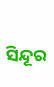ସିନ୍ଦୂର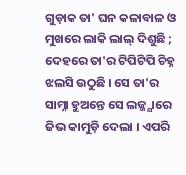ଗୁଡ଼ାକ ତା' ଘନ କଳାବାଳ ଓ ମୁଖରେ ଲାକି ଲାଲ୍‌ ଦିଶୁଛି ; ଦେହରେ ତା'ର ଟିପିଟିପି ଚିହ୍ନ ଝଲସି ଉଠୁଛି । ସେ ତା'ର ସାମ୍ନା ହୁଅନ୍ତେ ସେ ଲଜ୍ଜ୍ଯାରେ ଜିଭ କାମୁଡ଼ି ଦେଲା । ଏପରି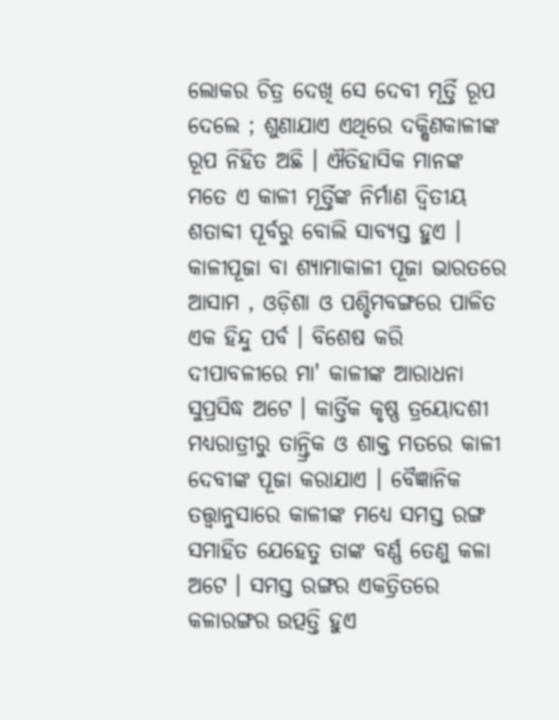ଲୋକର ଚିତ୍ର ଦେଖି ସେ ଦେବୀ ମୂର୍ତ୍ତି ରୂପ ଦେଲେ ; ଶୁଣାଯାଏ ଏଥିରେ ଦକ୍ଷିଣକାଳୀଙ୍କ ରୂପ ନିହିତ ଅଛି । ଐତିହାସିକ ମାନଙ୍କ ମତେ ଏ କାଳୀ ମୂର୍ତ୍ତିଙ୍କ ନିର୍ମାଣ ଦ୍ବିତୀୟ ଶତାବ୍ଦୀ ପୂର୍ବରୁ ବୋଲି ସାବ୍ଯସ୍ତ ହୁଏ । କାଳୀପୂଜା ବା ଶ୍ଯାମାକାଳୀ ପୂଜା ଭାରତରେ ଆସାମ , ଓଡ଼ିଶା ଓ ପଶ୍ଚିମବଙ୍ଗରେ ପାଳିତ ଏକ ହିନ୍ଦୁ ପର୍ବ । ବିଶେଷ କରି ଦୀପାବଳୀରେ ମା' କାଳୀଙ୍କ ଆରାଧନା ସୁପ୍ରସିଦ୍ଧ ଅଟେ । କାର୍ତ୍ତିକ କୃଷ୍ଣ ତ୍ରୟୋଦଶୀ ମଧ୍ଯରାତ୍ରୀରୁ ତାନ୍ତ୍ରିକ ଓ ଶାକ୍ତ ମତରେ କାଳୀ ଦେବୀଙ୍କ ପୂଜା କରାଯାଏ । ବୈଜ୍ଞାନିକ ତତ୍ତ୍ବାନୁସାରେ କାଳୀଙ୍କ ମଧ୍ୟେ ସମସ୍ତ ରଙ୍ଗ ସମାହିତ ଯେହେତୁ ତାଙ୍କ ବର୍ଣ୍ଣ ତେଣୁ କଳା ଅଟେ । ସମସ୍ତ ରଙ୍ଗର ଏକତ୍ରିତରେ କଳାରଙ୍ଗର ଉତ୍ପତ୍ତି ହୁଏ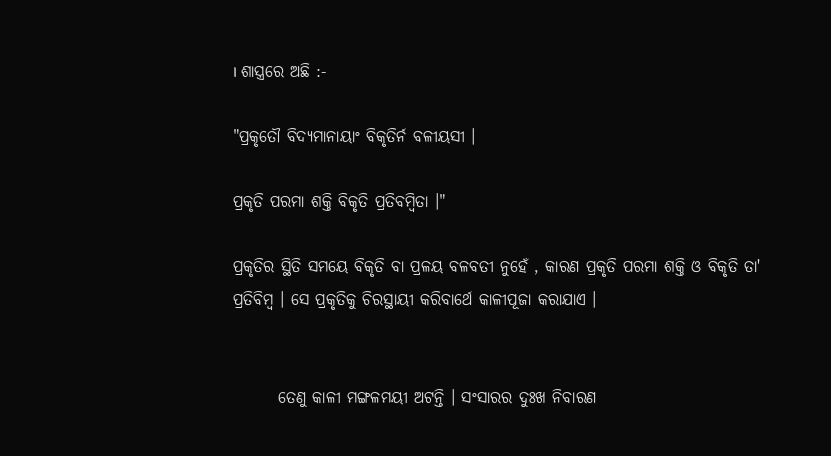। ଶାସ୍ତ୍ରରେ ଅଛି :-

"ପ୍ରକୃତୌ ବିଦ୍ଯମାନାୟାଂ ବିକୃତିର୍ନ ବଳୀୟସୀ ।

ପ୍ରକୃତି ପରମା ଶକ୍ତି ବିକୃତି ପ୍ରତିବମ୍ବିତା ।"

ପ୍ରକୃତିର ସ୍ଥିତି ସମୟେ ବିକୃତି ବା ପ୍ରଳୟ ବଳବତୀ ନୁହେଁ , କାରଣ ପ୍ରକୃତି ପରମା ଶକ୍ତି ଓ ବିକୃତି ତା' ପ୍ରତିବିମ୍ବ । ସେ ପ୍ରକୃତିକୁ ଚିରସ୍ଥାୟୀ କରିବାର୍ଥେ କାଳୀପୂଜା କରାଯାଏ ।


       ତେଣୁ କାଳୀ ମଙ୍ଗଳମୟୀ ଅଟନ୍ତି । ସଂସାରର ଦୁଃଖ ନିବାରଣ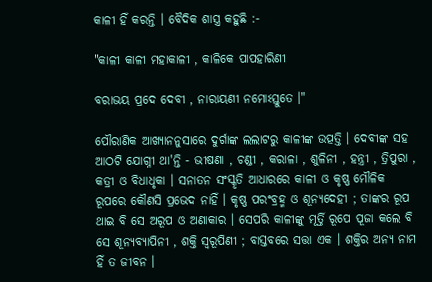କାଳୀ ହିଁ କରନ୍ତି । ବୈଦିକ ଶାସ୍ତ୍ର କହୁଛି :-

"କାଳୀ କାଳୀ ମହାକାଳୀ , କାଳିକେ ପାପହାରିଣୀ

ବରାଭୟ ପ୍ରଦେ ଦେବୀ , ନାରାୟଣୀ ନମୋଽସ୍ତୁତେ ।"

ପୌରାଣିକ ଆଖ୍ୟାନନୁସାରେ ଦୁର୍ଗାଙ୍କ ଲଲାଟରୁ କାଳୀଙ୍କ ଉତ୍ପତ୍ତି । ଦେବୀଙ୍କ ସହ ଆଠଟି ଯୋଗ୍ନୀ ଥା'ନ୍ତି - ଭୀଷଣା , ଚଣ୍ଡୀ , କରାଳା , ଶୁଳିନୀ , ହନ୍ତ୍ରୀ , ତ୍ରିପୁରା , କତ୍ରୀ ଓ ବିଧାଧୃକା । ସନାତନ ସଂସ୍କୃତି ଆଧାରରେ କାଳୀ ଓ କୃଷ୍ଣ ମୌଳିକ ରୂପରେ କୌଣସି ପ୍ରଭେଦ ନାହିଁ । କୃଷ୍ଣ ପରଂବ୍ରହ୍ମ ଓ ଶୂନ୍ଯଦେହୀ ; ତାଙ୍କର ରୂପ ଥାଇ ବି ସେ ଅରୂପ ଓ ଅଣାକାର । ସେପରି କାଳୀଙ୍କୁ ମୂର୍ତ୍ତି ରୂପେ ପୂଜା କଲେ ବି ସେ ଶୂନ୍ଯବ୍ଯାପିନୀ , ଶକ୍ତି ସ୍ବରୂପିଣୀ ; ବାସ୍ତବରେ ସତ୍ତା ଏକ । ଶକ୍ତିର ଅନ୍ଯ ନାମ ହିଁ ତ ଜୀବନ ।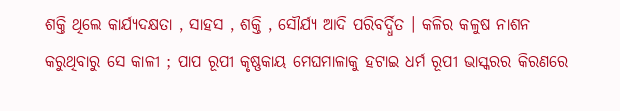ଶକ୍ତି ଥିଲେ କାର୍ଯ୍ଯଦକ୍ଷତା , ସାହସ , ଶକ୍ତି , ସୌର୍ଯ୍ଯ ଆଦି ପରିବର୍ଦ୍ଧିତ । କଳିର କଳୁଷ ନାଶନ କରୁଥିବାରୁ ସେ କାଳୀ ; ପାପ ରୂପୀ କୃଷ୍ଣକାୟ ମେଘମାଳାକୁ ହଟାଇ ଧର୍ମ ରୂପୀ ଭାସ୍କରର କିରଣରେ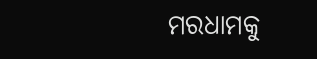ମରଧାମକୁ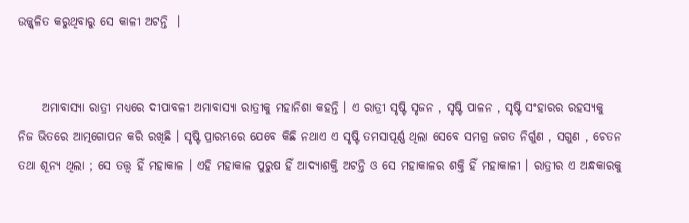ଉଜ୍ଜ୍ୱଳିତ କରୁଥିବାରୁ ସେ କାଳୀ ଅଟନ୍ତି  ।


     ଅମାବାସ୍ଯା ରାତ୍ରୀ ମଧ୍ଯରେ ଦୀପାବଳୀ ଅମାବାସ୍ୟା ରାତ୍ରୀକୁ ମହାନିଶା କହନ୍ତି । ଏ ରାତ୍ରୀ ସୃଷ୍ଟି ସୃଜନ , ସୃଷ୍ଟି ପାଳନ , ସୃଷ୍ଟି ସଂହାରର ରହସ୍ୟକୁ ନିଜ ଭିତରେ ଆତ୍ମଗୋପନ କରି ରଖିଛି । ସୃଷ୍ଟି ପ୍ରାରମ୍ଭରେ ଯେବେ କିଛି ନଥାଏ ଏ ସୃଷ୍ଟି ତମସାପୂର୍ଣ୍ଣ ଥିଲା ସେବେ ସମଗ୍ର ଜଗତ ନିର୍ଗୁଣ , ସଗୁଣ , ଚେତନ ତଥା ଶୂନ୍ଯ ଥିଲା ; ସେ ତତ୍ତ୍ବ ହିଁ ମହାକାଳ । ଏହି ମହାକାଳ ପୁରୁଷ ହିଁ ଆଦ୍ଯାଶକ୍ତି ଅଟନ୍ତି ଓ ସେ ମହାକାଳର ଶକ୍ତି ହିଁ ମହାକାଳୀ । ରାତ୍ରୀର ଏ ଅନ୍ଧକାରକୁ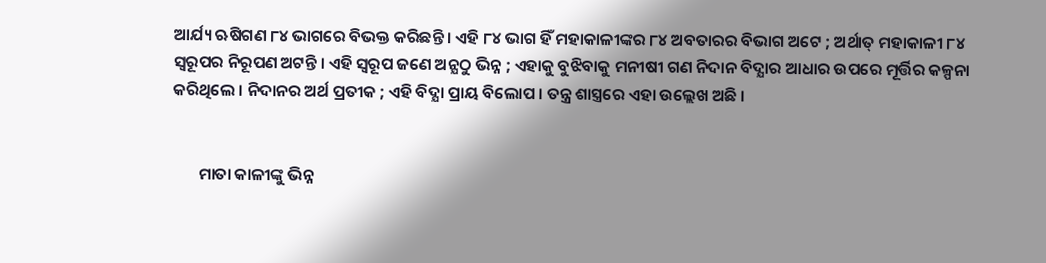ଆର୍ଯ୍ୟ ଋଷିଗଣ ୮୪ ଭାଗରେ ବିଭକ୍ତ କରିଛନ୍ତି । ଏହି ୮୪ ଭାଗ ହିଁ ମହାକାଳୀଙ୍କର ୮୪ ଅବତାରର ବିଭାଗ ଅଟେ ; ଅର୍ଥାତ୍‌ ମହାକାଳୀ ୮୪ ସ୍ବରୂପର ନିରୂପଣ ଅଟନ୍ତି । ଏହି ସ୍ବରୂପ ଜଣେ ଅନ୍ଯଠୁ ଭିନ୍ନ ; ଏହାକୁ ବୁଝିବାକୁ ମନୀଷୀ ଗଣ ନିଦାନ ବିଦ୍ଯାର ଆଧାର ଉପରେ ମୂର୍ତ୍ତିର କଳ୍ପନା କରିଥିଲେ । ନିଦାନର ଅର୍ଥ ପ୍ରତୀକ ; ଏହି ବିଦ୍ଯା ପ୍ରାୟ ବିଲୋପ । ତନ୍ତ୍ର ଶାସ୍ତ୍ରରେ ଏହା ଉଲ୍ଲେଖ ଅଛି ।


       ମାତା କାଳୀଙ୍କୁ ଭିନ୍ନ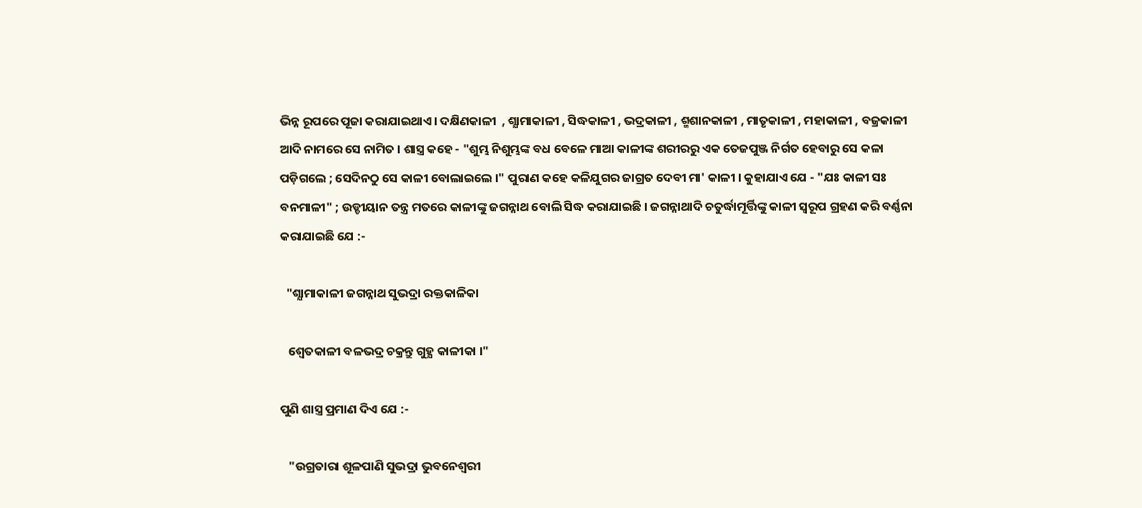ଭିନ୍ନ ରୂପରେ ପୂଜା କରାଯାଇଥାଏ । ଦକ୍ଷିଣକାଳୀ  , ଶ୍ଯାମାକାଳୀ , ସିଦ୍ଧକାଳୀ , ଭଦ୍ରକାଳୀ , ଶ୍ମଶାନକାଳୀ , ମାତୃକାଳୀ , ମହାକାଳୀ , ବଜ୍ରକାଳୀ ଆଦି ନାମରେ ସେ ନାମିତ । ଶାସ୍ତ୍ର କହେ - "ଶୁମ୍ଭ ନିଶୁମ୍ଭଙ୍କ ବଧ ବେଳେ ମାଆ କାଳୀଙ୍କ ଶରୀରରୁ ଏକ ତେଜପୁଞ୍ଜ ନିର୍ଗତ ହେବାରୁ ସେ କଳା ପଡ଼ିଗଲେ ; ସେଦିନଠୁ ସେ କାଳୀ ବୋଲାଇଲେ ।" ପୁରାଣ କହେ କଳିଯୁଗର ଜାଗ୍ରତ ଦେବୀ ମା' କାଳୀ । କୁହାଯାଏ ଯେ - "ଯଃ କାଳୀ ସଃ ବନମାଳୀ" ; ଉଡ୍ଡୀୟାନ ତନ୍ତ୍ର ମତରେ କାଳୀଙ୍କୁ ଜଗନ୍ନାଥ ବୋଲି ସିଦ୍ଧ କରାଯାଇଛି । ଜଗନ୍ନାଥାଦି ଚତୁର୍ଦ୍ଧାମୂର୍ତ୍ତିଙ୍କୁ କାଳୀ ସ୍ବରୂପ ଗ୍ରହଣ କରି ବର୍ଣ୍ଣନା କରାଯାଇଛି ଯେ :-

  "ଶ୍ଯାମାକାଳୀ ଜଗନ୍ନାଥ ସୁଭଦ୍ରା ରକ୍ତକାଳିକା

   ଶ୍ବେତକାଳୀ ବଳଭଦ୍ର ଚକ୍ରନ୍ତୁ ଗୁହ୍ଯ କାଳୀକା ।"

ପୁଣି ଶାସ୍ତ୍ର ପ୍ରମାଣ ଦିଏ ଯେ :-

   "ଉଗ୍ରତାରା ଶୂଳପାଣି ସୁଭଦ୍ରା ଭୁବନେଶ୍ବରୀ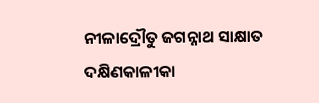ନୀଳାଦ୍ରୌତୁ ଜଗନ୍ନାଥ ସାକ୍ଷାତ ଦକ୍ଷିଣକାଳୀକା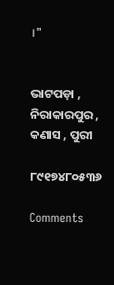।"


ଭାଟପଡ଼ା , ନିରାକାରପୁର , କଣାସ , ପୁରୀ

୮୯୧୭୪୮୦୫୩୬

Comments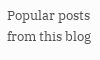Popular posts from this blog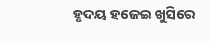ହୃଦୟ ହଜେଇ ଖୁସିରେ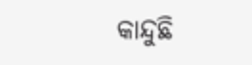କାନ୍ଦୁଛି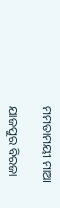ମମତାମୟୀ ମାଆ

ଯାଜପୁର ବିରଜା